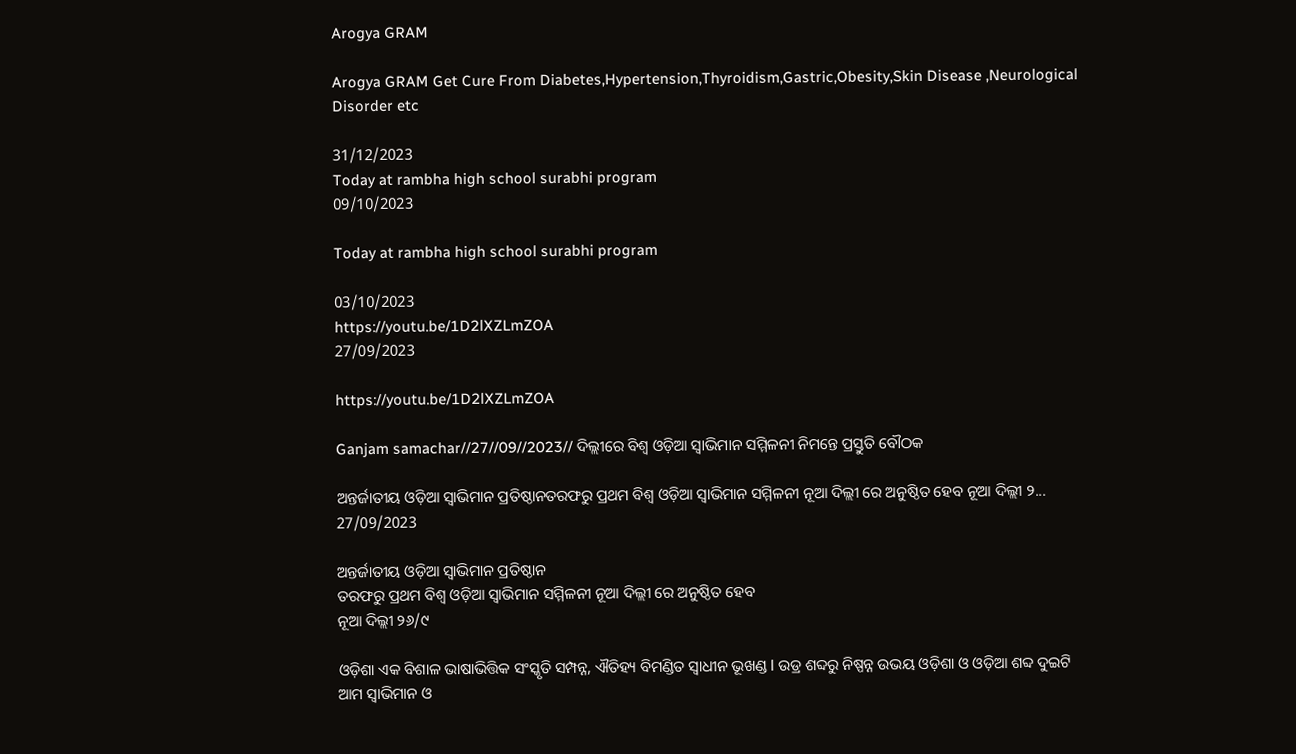Arogya GRAM

Arogya GRAM Get Cure From Diabetes,Hypertension,Thyroidism,Gastric,Obesity,Skin Disease ,Neurological Disorder etc

31/12/2023
Today at rambha high school surabhi program
09/10/2023

Today at rambha high school surabhi program

03/10/2023
https://youtu.be/1D2lXZLmZOA
27/09/2023

https://youtu.be/1D2lXZLmZOA

Ganjam samachar//27//09//2023// ଦିଲ୍ଲୀରେ ବିଶ୍ୱ ଓଡ଼ିଆ ସ୍ୱାଭିମାନ ସମ୍ମିଳନୀ ନିମନ୍ତେ ପ୍ରସ୍ତୁତି ବୌଠକ

ଅନ୍ତର୍ଜାତୀୟ ଓଡ଼ିଆ ସ୍ୱାଭିମାନ ପ୍ରତିଷ୍ଠାନତରଫରୁ ପ୍ରଥମ ବିଶ୍ବ ଓଡ଼ିଆ ସ୍ୱାଭିମାନ ସମ୍ମିଳନୀ ନୂଆ ଦିଲ୍ଲୀ ରେ ଅନୁଷ୍ଠିତ ହେବ ନୂଆ ଦିଲ୍ଲୀ ୨...
27/09/2023

ଅନ୍ତର୍ଜାତୀୟ ଓଡ଼ିଆ ସ୍ୱାଭିମାନ ପ୍ରତିଷ୍ଠାନ
ତରଫରୁ ପ୍ରଥମ ବିଶ୍ବ ଓଡ଼ିଆ ସ୍ୱାଭିମାନ ସମ୍ମିଳନୀ ନୂଆ ଦିଲ୍ଲୀ ରେ ଅନୁଷ୍ଠିତ ହେବ
ନୂଆ ଦିଲ୍ଲୀ ୨୬/୯

ଓଡ଼ିଶା ଏକ ବିଶାଳ ଭାଷାଭିତ୍ତିକ ସଂସ୍କୃତି ସମ୍ପନ୍ନ, ଐତିହ୍ୟ ବିମଣ୍ଡିତ ସ୍ୱାଧୀନ ଭୂଖଣ୍ଡ l ଉଡ୍ର ଶବ୍ଦରୁ ନିଷ୍ପନ୍ନ ଉଭୟ ଓଡ଼ିଶା ଓ ଓଡ଼ିଆ ଶବ୍ଦ ଦୁଇଟି ଆମ ସ୍ୱାଭିମାନ ଓ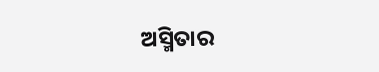ଅସ୍ମିତାର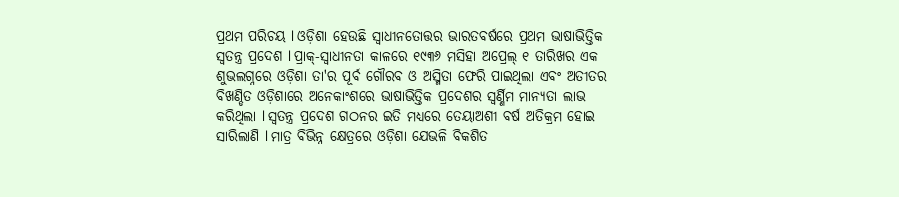ପ୍ରଥମ ପରିଚୟ l ଓଡ଼ିଶା ହେଉଛି ସ୍ୱାଧୀନତୋତ୍ତର ଭାରତବର୍ଷରେ ପ୍ରଥମ ଭାଷାଭିତ୍ତିକ ସ୍ୱତନ୍ତ୍ର ପ୍ରଦେଶ l ପ୍ରାକ୍-ସ୍ୱାଧୀନତା କାଳରେ ୧୯୩୬ ମସିହା ଅପ୍ରେଲ୍ ୧ ତାରିଖର ଏକ ଶୁଭଲଗ୍ନରେ ଓଡ଼ିଶା ତା'ର ପୂର୍ବ ଗୌରବ ଓ ଅସ୍ମିତା ଫେରି ପାଇଥିଲା ଏବଂ ଅତୀତର ବିଖଣ୍ଡିତ ଓଡ଼ିଶାରେ ଅନେକାଂଶରେ ଭାଷାଭିତ୍ତିକ ପ୍ରଦେଶର ସ୍ୱର୍ଣ୍ଣିମ ମାନ୍ୟତା ଲାଭ କରିଥିଲା l ସ୍ୱତନ୍ତ୍ର ପ୍ରଦେଶ ଗଠନର ଇତି ମଧ୍ୟରେ ତେୟାଅଶୀ ବର୍ଷ ଅତିକ୍ରମ ହୋଇ ସାରିଲାଣି l ମାତ୍ର ବିଭିନ୍ନ କ୍ଷେତ୍ରରେ ଓଡ଼ିଶା ଯେଭଳି ବିକଶିତ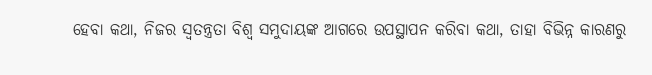ହେବା କଥା, ନିଜର ସ୍ୱତନ୍ତ୍ରତା ବିଶ୍ୱ ସମୁଦାୟଙ୍କ ଆଗରେ ଉପସ୍ଥାପନ କରିବା କଥା, ତାହା ବିଭିନ୍ନ କାରଣରୁ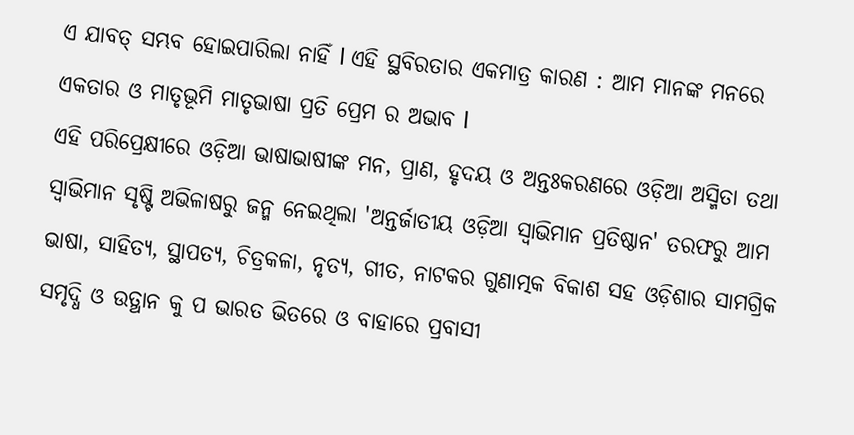ଏ ଯାବତ୍ ସମ୍ଭବ ହୋଇପାରିଲା ନାହିଁ l ଏହି ସ୍ଥବିରତାର ଏକମାତ୍ର କାରଣ : ଆମ ମାନଙ୍କ ମନରେ ଏକତାର ଓ ମାତୃଭୂମି ମାତୃଭାଷା ପ୍ରତି ପ୍ରେମ ର ଅଭାବ l
ଏହି ପରିପ୍ରେକ୍ଷୀରେ ଓଡ଼ିଆ ଭାଷାଭାଷୀଙ୍କ ମନ, ପ୍ରାଣ, ହୃଦୟ ଓ ଅନ୍ତଃକରଣରେ ଓଡ଼ିଆ ଅସ୍ମିତା ତଥା ସ୍ୱାଭିମାନ ସୃଷ୍ଟି ଅଭିଳାଷରୁ ଜନ୍ମ ନେଇଥିଲା 'ଅନ୍ତର୍ଜାତୀୟ ଓଡ଼ିଆ ସ୍ୱାଭିମାନ ପ୍ରତିଷ୍ଠାନ' ତରଫରୁ ଆମ ଭାଷା, ସାହିତ୍ୟ, ସ୍ଥାପତ୍ୟ, ଚିତ୍ରକଳା, ନୃତ୍ୟ, ଗୀତ, ନାଟକର ଗୁଣାତ୍ମକ ବିକାଶ ସହ ଓଡ଼ିଶାର ସାମଗ୍ରିକ ସମୃଦ୍ଧି ଓ ଉତ୍ଥାନ କୁ ପ ଭାରତ ଭିତରେ ଓ ବାହାରେ ପ୍ରବାସୀ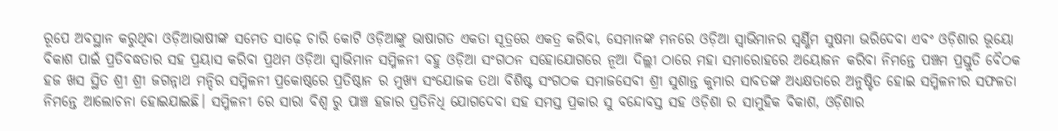ରୂପେ ଅବସ୍ଥାନ କରୁଥିବା ଓଡ଼ିଆଭାଷୀଙ୍କ ସମେତ ସାଢ଼େ ଚାରି କୋଟି ଓଡ଼ିଆଙ୍କୁ ଭାଷାଗତ ଏକତା ସୂତ୍ରରେ ଏକତ୍ର କରିବା, ସେମାନଙ୍କ ମନରେ ଓଡ଼ିଆ ସ୍ୱାଭିମାନର ସ୍ୱର୍ଣ୍ଣିମ ସୁଷମା ଭରିଦେବା ଏବଂ ଓଡ଼ିଶାର ଭୂୟୋ ବିକାଶ ପାଇଁ ପ୍ରତିବଦ୍ଧତାର ସହ ପ୍ରୟାସ କରିବା ପ୍ରଥମ ଓଡ଼ିଆ ସ୍ୱାଭିମାନ ସମ୍ମିଳନୀ ବହୁ ଓଡ଼ିଆ ସଂଗଠନ ସହୋଯୋଗରେ ନୂଆ ଦିଲ୍ଲୀ ଠାରେ ମହା ସମାରୋହରେ ଅୟୋଜନ କରିବା ନିମନ୍ତେ ପଞ୍ଚମ ପ୍ରସ୍ତୁତି ବୈଠକ ହଜ ଖସ ସ୍ଥିତ ଶ୍ରୀ ଶ୍ରୀ ଜଗନ୍ନାଥ ମନ୍ଦିର ସମ୍ମିଳନୀ ପ୍ରକୋଷ୍ଠରେ ପ୍ରତିଷ୍ଠାନ ର ମୁଖ୍ୟ ସଂଯୋଜକ ତଥା ବିଶିଷ୍ଟ ସଂଗଠକ ସମାଜସେବୀ ଶ୍ରୀ ସୁଶାନ୍ତ କୁମାର ସାବତଙ୍କ ଅଧ୍ୟକ୍ଷତାରେ ଅନୁଷ୍ଟିତ ହୋଇ ସମ୍ମିଳନୀର ସଫଳତା ନିମନ୍ତେ ଆଲୋଚନା ହୋଇଯାଇଛି। ସମ୍ମିଳନୀ ରେ ସାରା ବିଶ୍ବ ରୁ ପାଞ୍ଚ ହଜାର ପ୍ରତିନିଧି ଯୋଗଦେବା ସହ ସମସ୍ତ ପ୍ରକାର ସୁ ବନ୍ଦୋବସ୍ତ ସହ ଓଡ଼ିଶା ର ସାମୁହିକ ବିକାଶ, ଓଡ଼ିଶାର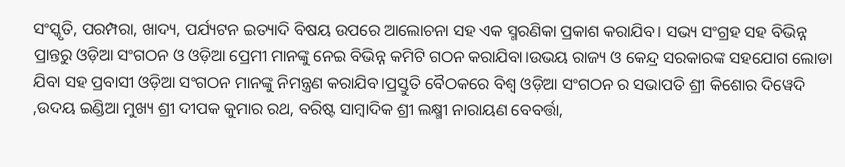ସଂସ୍କୃତି, ପରମ୍ପରା, ଖାଦ୍ୟ, ପର୍ଯ୍ୟଟନ ଇତ୍ୟାଦି ବିଷୟ ଉପରେ ଆଲୋଚନା ସହ ଏକ ସ୍ମରଣିକା ପ୍ରକାଶ କରାଯିବ। ସଭ୍ୟ ସଂଗ୍ରହ ସହ ବିଭିନ୍ନ ପ୍ରାନ୍ତରୁ ଓଡ଼ିଆ ସଂଗଠନ ଓ ଓଡ଼ିଆ ପ୍ରେମୀ ମାନଙ୍କୁ ନେଇ ବିଭିନ୍ନ କମିଟି ଗଠନ କରାଯିବା।ଉଭୟ ରାଜ୍ୟ ଓ କେନ୍ଦ୍ର ସରକାରଙ୍କ ସହଯୋଗ ଲୋଡା ଯିବା ସହ ପ୍ରବାସୀ ଓଡ଼ିଆ ସଂଗଠନ ମାନଙ୍କୁ ନିମନ୍ତ୍ରଣ କରାଯିବ।ପ୍ରସ୍ତୁତି ବୈଠକରେ ବିଶ୍ଵ ଓଡ଼ିଆ ସଂଗଠନ ର ସଭାପତି ଶ୍ରୀ କିଶୋର ଦିୱେଦି ,ଉଦୟ ଇଣ୍ଡିଆ ମୁଖ୍ୟ ଶ୍ରୀ ଦୀପକ କୁମାର ରଥ, ବରିଷ୍ଟ ସାମ୍ବାଦିକ ଶ୍ରୀ ଲକ୍ଷ୍ମୀ ନାରାୟଣ ବେବର୍ତ୍ତା,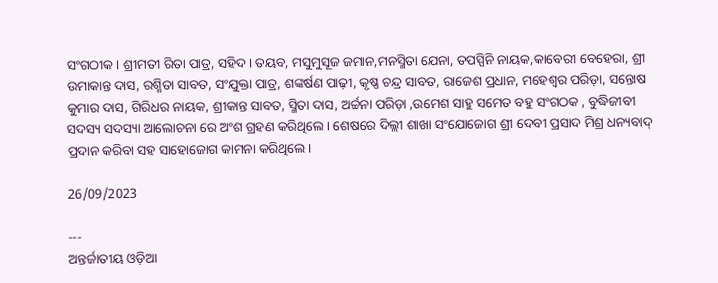ସଂଗଠୀକ। ଶ୍ରୀମତୀ ରିତା ପାତ୍ର, ସହିଦ। ତୟବ, ମସୁମୁସୂଜ ଜମାନ,ମନସ୍ମିତା ଯେନା, ତପସ୍ପିନି ନାୟକ,କାବେରୀ ବେହେରା, ଶ୍ରୀ ଉମାକାନ୍ତ ଦାସ, ରଶ୍ମିତା ସାବତ, ସଂଯୁକ୍ତା ପାତ୍ର, ଶଙ୍କର୍ଷଣ ପାଢ଼ୀ, କୃଷ୍ଣ ଚନ୍ଦ୍ର ସାବତ, ରାଜେଶ ପ୍ରଧାନ, ମହେଶ୍ୱର ପରିଡ଼ା, ସନ୍ତୋଷ କୁମାର ଦାସ, ଗିରିଧର ନାୟକ, ଶ୍ରୀକାନ୍ତ ସାବତ, ସ୍ମିତା ଦାସ, ଅର୍ଚ୍ଚନା ପରିଡ଼ା ,ଉମେଶ ସାହୁ ସମେତ ବହୁ ସଂଗଠକ , ବୁଦ୍ଧିଜୀବୀ ସଦସ୍ୟ ସଦସ୍ୟା ଆଲୋଚନା ରେ ଅଂଶ ଗ୍ରହଣ କରିଥିଲେ। ଶେଷରେ ଦିଲ୍ଲୀ ଶାଖା ସଂଯୋଜୋଗ ଶ୍ରୀ ଦେବୀ ପ୍ରସାଦ ମିଶ୍ର ଧନ୍ୟବାଦ୍ ପ୍ରଦାନ କରିବା ସହ ସାହୋଜୋଗ କାମନା କରିଥିଲେ।

26/09/2023

---
ଅନ୍ତର୍ଜାତୀୟ ଓଡ଼ିଆ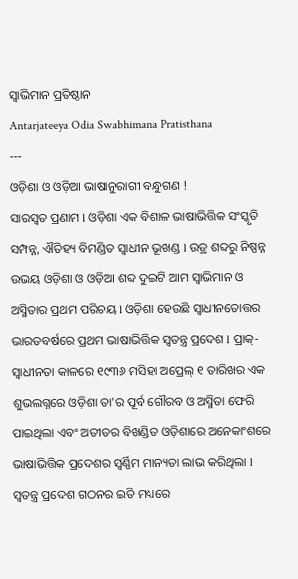ସ୍ୱାଭିମାନ ପ୍ରତିଷ୍ଠାନ
Antarjateeya Odia Swabhimana Pratisthana
---
ଓଡ଼ିଶା ଓ ଓଡ଼ିଆ ଭାଷାନୁରାଗୀ ବନ୍ଧୁଗଣ !
ସାରସ୍ୱତ ପ୍ରଣାମ l ଓଡ଼ିଶା ଏକ ବିଶାଳ ଭାଷାଭିତ୍ତିକ ସଂସ୍କୃତି ସମ୍ପନ୍ନ, ଐତିହ୍ୟ ବିମଣ୍ଡିତ ସ୍ୱାଧୀନ ଭୂଖଣ୍ଡ l ଉଡ୍ର ଶବ୍ଦରୁ ନିଷ୍ପନ୍ନ ଉଭୟ ଓଡ଼ିଶା ଓ ଓଡ଼ିଆ ଶବ୍ଦ ଦୁଇଟି ଆମ ସ୍ୱାଭିମାନ ଓ ଅସ୍ମିତାର ପ୍ରଥମ ପରିଚୟ l ଓଡ଼ିଶା ହେଉଛି ସ୍ୱାଧୀନତୋତ୍ତର ଭାରତବର୍ଷରେ ପ୍ରଥମ ଭାଷାଭିତ୍ତିକ ସ୍ୱତନ୍ତ୍ର ପ୍ରଦେଶ l ପ୍ରାକ୍-ସ୍ୱାଧୀନତା କାଳରେ ୧୯୩୬ ମସିହା ଅପ୍ରେଲ୍ ୧ ତାରିଖର ଏକ ଶୁଭଲଗ୍ନରେ ଓଡ଼ିଶା ତା'ର ପୂର୍ବ ଗୌରବ ଓ ଅସ୍ମିତା ଫେରି ପାଇଥିଲା ଏବଂ ଅତୀତର ବିଖଣ୍ଡିତ ଓଡ଼ିଶାରେ ଅନେକାଂଶରେ ଭାଷାଭିତ୍ତିକ ପ୍ରଦେଶର ସ୍ୱର୍ଣ୍ଣିମ ମାନ୍ୟତା ଲାଭ କରିଥିଲା l ସ୍ୱତନ୍ତ୍ର ପ୍ରଦେଶ ଗଠନର ଇତି ମଧ୍ୟରେ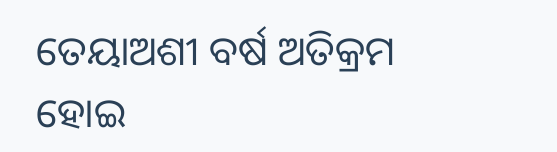ତେୟାଅଶୀ ବର୍ଷ ଅତିକ୍ରମ ହୋଇ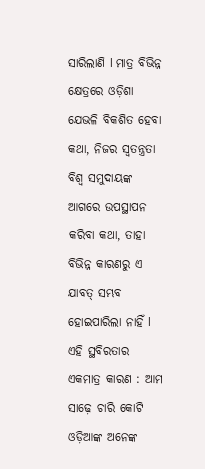ସାରିଲାଣି l ମାତ୍ର ବିଭିନ୍ନ କ୍ଷେତ୍ରରେ ଓଡ଼ିଶା ଯେଭଳି ବିକଶିତ ହେବା କଥା, ନିଜର ସ୍ୱତନ୍ତ୍ରତା ବିଶ୍ୱ ସମୁଦାୟଙ୍କ ଆଗରେ ଉପସ୍ଥାପନ କରିବା କଥା, ତାହା ବିଭିନ୍ନ କାରଣରୁ ଏ ଯାବତ୍ ସମ୍ଭବ ହୋଇପାରିଲା ନାହିଁ l ଏହି ସ୍ଥବିରତାର ଏକମାତ୍ର କାରଣ : ଆମ ସାଢ଼େ ଚାରି କୋଟି ଓଡ଼ିଆଙ୍କ ଅନେଙ୍କ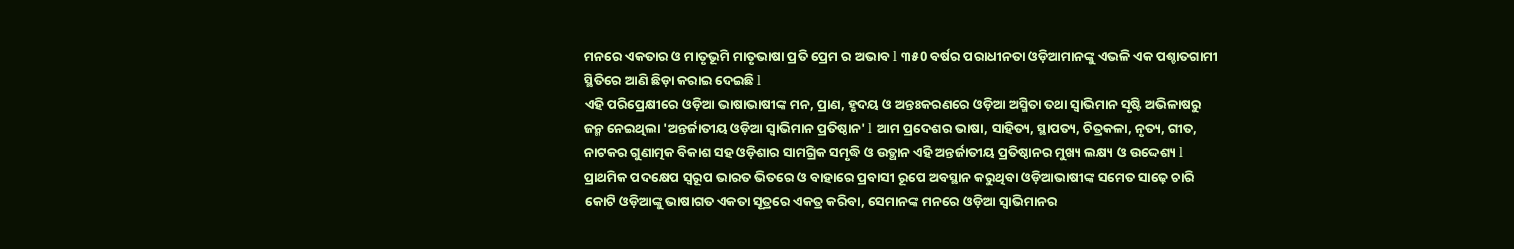ମନରେ ଏକତାର ଓ ମାତୃଭୂମି ମାତୃଭାଷା ପ୍ରତି ପ୍ରେମ ର ଅଭାବ l ୩୫0 ବର୍ଷର ପରାଧୀନତା ଓଡ଼ିଆମାନଙ୍କୁ ଏଭଳି ଏକ ପଶ୍ଚାତଗାମୀ ସ୍ଥିତିରେ ଆଣି ଛିଡ଼ା କରାଇ ଦେଇଛି l
ଏହି ପରିପ୍ରେକ୍ଷୀରେ ଓଡ଼ିଆ ଭାଷାଭାଷୀଙ୍କ ମନ, ପ୍ରାଣ, ହୃଦୟ ଓ ଅନ୍ତଃକରଣରେ ଓଡ଼ିଆ ଅସ୍ମିତା ତଥା ସ୍ୱାଭିମାନ ସୃଷ୍ଟି ଅଭିଳାଷରୁ ଜନ୍ମ ନେଇଥିଲା 'ଅନ୍ତର୍ଜାତୀୟ ଓଡ଼ିଆ ସ୍ୱାଭିମାନ ପ୍ରତିଷ୍ଠାନ' l ଆମ ପ୍ରଦେଶର ଭାଷା, ସାହିତ୍ୟ, ସ୍ଥାପତ୍ୟ, ଚିତ୍ରକଳା, ନୃତ୍ୟ, ଗୀତ, ନାଟକର ଗୁଣାତ୍ମକ ବିକାଶ ସହ ଓଡ଼ିଶାର ସାମଗ୍ରିକ ସମୃଦ୍ଧି ଓ ଉତ୍ଥାନ ଏହି ଅନ୍ତର୍ଜାତୀୟ ପ୍ରତିଷ୍ଠାନର ମୁଖ୍ୟ ଲକ୍ଷ୍ୟ ଓ ଉଦ୍ଦେଶ୍ୟ l ପ୍ରାଥମିକ ପଦକ୍ଷେପ ସ୍ୱରୂପ ଭାରତ ଭିତରେ ଓ ବାହାରେ ପ୍ରବାସୀ ରୂପେ ଅବସ୍ଥାନ କରୁଥିବା ଓଡ଼ିଆଭାଷୀଙ୍କ ସମେତ ସାଢ଼େ ଚାରି କୋଟି ଓଡ଼ିଆଙ୍କୁ ଭାଷାଗତ ଏକତା ସୂତ୍ରରେ ଏକତ୍ର କରିବା, ସେମାନଙ୍କ ମନରେ ଓଡ଼ିଆ ସ୍ୱାଭିମାନର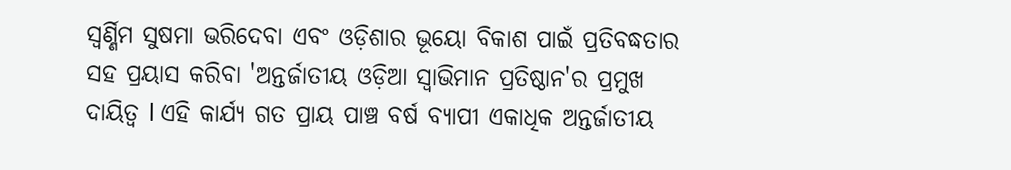ସ୍ୱର୍ଣ୍ଣିମ ସୁଷମା ଭରିଦେବା ଏବଂ ଓଡ଼ିଶାର ଭୂୟୋ ବିକାଶ ପାଇଁ ପ୍ରତିବଦ୍ଧତାର ସହ ପ୍ରୟାସ କରିବା 'ଅନ୍ତର୍ଜାତୀୟ ଓଡ଼ିଆ ସ୍ୱାଭିମାନ ପ୍ରତିଷ୍ଠାନ'ର ପ୍ରମୁଖ ଦାୟିତ୍ୱ l ଏହି କାର୍ଯ୍ୟ ଗତ ପ୍ରାୟ ପାଞ୍ଚ ବର୍ଷ ବ୍ୟାପୀ ଏକାଧିକ ଅନ୍ତର୍ଜାତୀୟ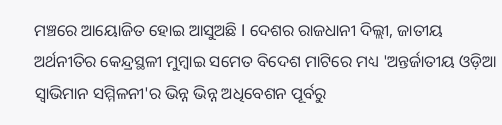ମଞ୍ଚରେ ଆୟୋଜିତ ହୋଇ ଆସୁଅଛି l ଦେଶର ରାଜଧାନୀ ଦିଲ୍ଲୀ, ଜାତୀୟ ଅର୍ଥନୀତିର କେନ୍ଦ୍ରସ୍ଥଳୀ ମୁମ୍ବାଇ ସମେତ ବିଦେଶ ମାଟିରେ ମଧ୍ୟ 'ଅନ୍ତର୍ଜାତୀୟ ଓଡ଼ିଆ ସ୍ୱାଭିମାନ ସମ୍ମିଳନୀ'ର ଭିନ୍ନ ଭିନ୍ନ ଅଧିବେଶନ ପୂର୍ବରୁ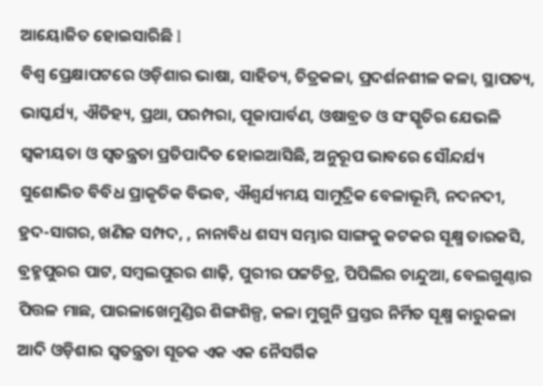ଆୟୋଜିତ ହୋଇସାରିଛି l
ବିଶ୍ୱ ପ୍ରେକ୍ଷାପଟରେ ଓଡ଼ିଶାର ଭାଷା, ସାହିତ୍ୟ, ଚିତ୍ରକଳା, ପ୍ରଦର୍ଶନଶୀଳ କଳା, ସ୍ଥାପତ୍ୟ, ଭାସ୍କର୍ଯ୍ୟ, ଐତିହ୍ୟ, ପ୍ରଥା, ପରମ୍ପରା, ପୂଜାପାର୍ବଣ, ଓଷାବ୍ରତ ଓ ସଂସ୍କୃତିର ଯେଭଳି ସ୍ୱକୀୟତା ଓ ସ୍ୱତନ୍ତ୍ରତା ପ୍ରତିପାଦିତ ହୋଇଆସିଛି, ଅନୁରୂପ ଭାବରେ ସୌନ୍ଦର୍ଯ୍ୟ ସୁଶୋଭିତ ବିବିଧ ପ୍ରାକୃତିକ ବିଭବ, ଐଶ୍ବର୍ଯ୍ୟମୟ ସାମୁଦ୍ରିକ ବେଳାଭୂମି, ନଦନଦୀ, ହ୍ରଦ-ସାଗର, ଖଣିଜ ସମ୍ପଦ, , ନାନାବିଧ ଶସ୍ୟ ସମ୍ଭାର ସାଙ୍ଗକୁ କଟକର ସୂକ୍ଷ୍ମ ତାରକସି, ବ୍ରହ୍ମପୁରର ପାଟ, ସମ୍ବଲପୁରର ଶାଢ଼ି, ପୁରୀର ପଟ୍ଟଚିତ୍ର, ପିପିଲିର ଚାନ୍ଦୁଆ, ବେଲଗୁଣ୍ଠାର ପିତ୍ତଳ ମାଛ, ପାରଳାଖେମୁଣ୍ଡିର ଶିଙ୍ଗଶିଳ୍ପ, କଳା ମୁଗୁନି ପ୍ରସ୍ତର ନିର୍ମିତ ସୂକ୍ଷ୍ମ କାରୁକଳା ଆଦି ଓଡ଼ିଶାର ସ୍ୱତନ୍ତ୍ରତା ସୂଚକ ଏକ ଏକ ନୈସର୍ଗିକ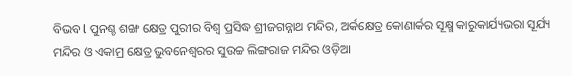ବିଭବ l ପୁନଶ୍ଚ ଶଙ୍ଖ କ୍ଷେତ୍ର ପୁରୀର ବିଶ୍ୱ ପ୍ରସିଦ୍ଧ ଶ୍ରୀଜଗନ୍ନାଥ ମନ୍ଦିର, ଅର୍କକ୍ଷେତ୍ର କୋଣାର୍କର ସୂକ୍ଷ୍ମ କାରୁକାର୍ଯ୍ୟଭରା ସୂର୍ଯ୍ୟ ମନ୍ଦିର ଓ ଏକାମ୍ର କ୍ଷେତ୍ର ଭୁବନେଶ୍ୱରର ସୁଉଚ୍ଚ ଲିଙ୍ଗରାଜ ମନ୍ଦିର ଓଡ଼ିଆ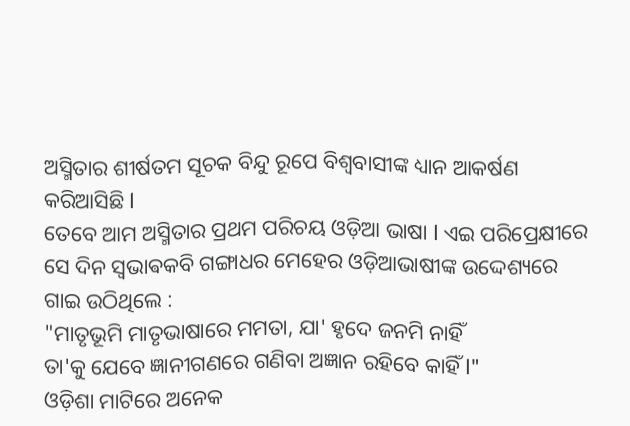ଅସ୍ମିତାର ଶୀର୍ଷତମ ସୂଚକ ବିନ୍ଦୁ ରୂପେ ବିଶ୍ୱବାସୀଙ୍କ ଧ୍ୟାନ ଆକର୍ଷଣ କରିଆସିଛି l
ତେବେ ଆମ ଅସ୍ମିତାର ପ୍ରଥମ ପରିଚୟ ଓଡ଼ିଆ ଭାଷା l ଏଇ ପରିପ୍ରେକ୍ଷୀରେ ସେ ଦିନ ସ୍ଵଭାଵକବି ଗଙ୍ଗାଧର ମେହେର ଓଡ଼ିଆଭାଷୀଙ୍କ ଉଦ୍ଦେଶ୍ୟରେ ଗାଇ ଉଠିଥିଲେ :
"ମାତୃଭୂମି ମାତୃଭାଷାରେ ମମତା, ଯା' ହୃଦେ ଜନମି ନାହିଁ
ତା'କୁ ଯେବେ ଜ୍ଞାନୀଗଣରେ ଗଣିବା ଅଜ୍ଞାନ ରହିବେ କାହିଁ l"
ଓଡ଼ିଶା ମାଟିରେ ଅନେକ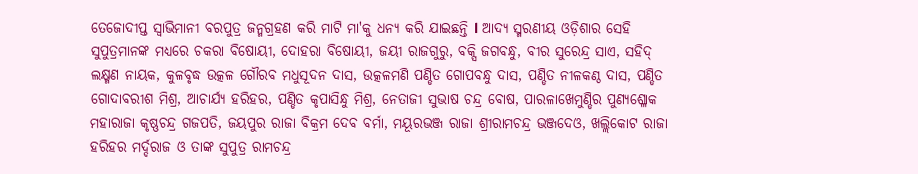ତେଜୋଦୀପ୍ତ ସ୍ୱାଭିମାନୀ ବରପୁତ୍ର ଜନ୍ମଗ୍ରହଣ କରି ମାଟି ମା'କୁ ଧନ୍ୟ କରି ଯାଇଛନ୍ତି l ଆଦ୍ୟ ସ୍ମରଣୀୟ ଓଡ଼ିଶାର ସେହି ସୁପୁତ୍ରମାନଙ୍କ ମଧ୍ୟରେ ଚକରା ବିଷୋୟୀ, ଦୋହରା ବିଷୋୟୀ, ଜୟୀ ରାଜଗୁରୁ, ବକ୍ସି ଜଗବନ୍ଧୁ, ବୀର ସୁରେନ୍ଦ୍ର ସାଏ, ସହିଦ୍ ଲକ୍ଷ୍ମଣ ନାୟକ, କୁଳବୃଦ୍ଧ ଉତ୍କଳ ଗୌରବ ମଧୁସୂଦନ ଦାସ, ଉତ୍କଳମଣି ପଣ୍ଡିତ ଗୋପବନ୍ଧୁ ଦାସ, ପଣ୍ଡିତ ନୀଳକଣ୍ଠ ଦାସ, ପଣ୍ଡିତ ଗୋଦାବରୀଶ ମିଶ୍ର, ଆଚାର୍ଯ୍ୟ ହରିହର, ପଣ୍ଡିତ କୃପାସିନ୍ଧୁ ମିଶ୍ର, ନେତାଜୀ ସୁଭାଷ ଚନ୍ଦ୍ର ବୋଷ, ପାରଳାଖେମୁଣ୍ଡିର ପୁଣ୍ୟଶ୍ଳୋକ ମହାରାଜା କୃଷ୍ଣଚନ୍ଦ୍ର ଗଜପତି, ଜୟପୁର ରାଜା ବିକ୍ରମ ଦେବ ବର୍ମା, ମୟୂରଭଞ୍ଜ ରାଜା ଶ୍ରୀରାମଚନ୍ଦ୍ର ଭଞ୍ଜଦେଓ, ଖଲ୍ଲିକୋଟ ରାଜା ହରିହର ମର୍ଦ୍ଦରାଜ ଓ ତାଙ୍କ ସୁପୁତ୍ର ରାମଚନ୍ଦ୍ର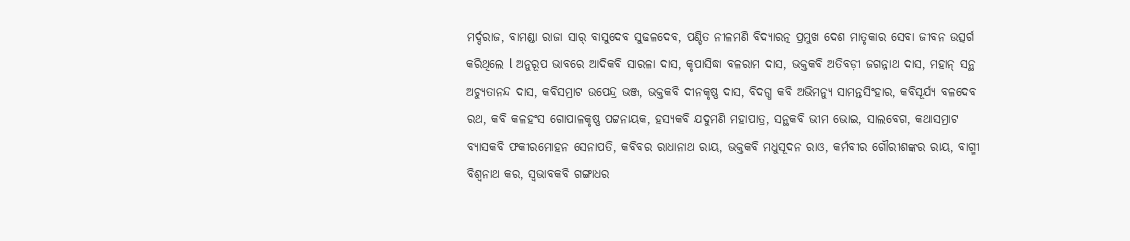ମର୍ଦ୍ଦରାଜ, ବାମଣ୍ଡା ରାଜା ସାର୍ ବାସୁଦେବ ସୁଢଳଦେବ, ପଣ୍ଡିତ ନୀଳମଣି ବିଦ୍ୟାରତ୍ନ ପ୍ରମୁଖ ଦେଶ ମାତୃକାର ସେବା ଜୀବନ ଉତ୍ସର୍ଗ କରିଥିଲେ l ଅନୁରୂପ ଭାବରେ ଆଦିକବି ସାରଳା ଦାସ, କୃପାସିଦ୍ଧା ବଳରାମ ଦାସ, ଭକ୍ତକବି ଅତିବଡ଼ୀ ଜଗନ୍ନାଥ ଦାସ, ମହାନ୍ ସନ୍ଥ ଅଚ୍ୟୁତାନନ୍ଦ ଦାସ, କବିସମ୍ରାଟ ଉପେନ୍ଦ୍ର ଭଞ୍ଜ, ଭକ୍ତକବି ଦୀନକୃଷ୍ଣ ଦାସ, ବିଦଗ୍ଧ କବି ଅଭିମନ୍ୟୁ ସାମନ୍ତସିଂହାର, କବିସୂର୍ଯ୍ୟ ବଳଦେବ ରଥ, କବି କଳହଂସ ଗୋପାଳକୃଷ୍ଣ ପଟ୍ଟନାୟକ, ହସ୍ୟକବି ଯଦୁମଣି ମହାପାତ୍ର, ସନ୍ଥକବି ଭୀମ ଭୋଇ, ସାଲବେଗ, କଥାସମ୍ରାଟ ବ୍ୟାସକବି ଫକୀରମୋହନ ସେନାପତି, କବିବର ରାଧାନାଥ ରାୟ, ଭକ୍ତକବି ମଧୁସୂଦନ ରାଓ, କର୍ମବୀର ଗୌରୀଶଙ୍କର ରାୟ, ବାଗ୍ମୀ ବିଶ୍ଵନାଥ କର, ସ୍ୱଭାବକବି ଗଙ୍ଗାଧର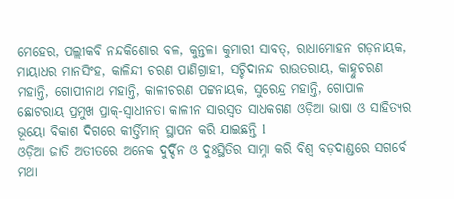ମେହେର, ପଲ୍ଲୀକବି ନନ୍ଦକିଶୋର ବଳ, କୁନ୍ତଳା କୁମାରୀ ସାବତ୍, ରାଧାମୋହନ ଗଡ଼ନାୟକ, ମାୟାଧର ମାନସିଂହ, କାଳିନ୍ଦୀ ଚରଣ ପାଣିଗ୍ରାହୀ, ସଚ୍ଚିଦାନନ୍ଦ ରାଉତରାୟ, କାହ୍ନୁଚରଣ ମହାନ୍ତି, ଗୋପୀନାଥ ମହାନ୍ତି, କାଳୀଚରଣ ପଟ୍ଟନାୟକ, ସୁରେନ୍ଦ୍ର ମହାନ୍ତି, ଗୋପାଳ ଛୋଟରାୟ ପ୍ରମୁଖ ପ୍ରାକ୍-ସ୍ୱାଧୀନତା କାଳୀନ ସାରସ୍ୱତ ସାଧକଗଣ ଓଡ଼ିଆ ଭାଷା ଓ ସାହିତ୍ୟର ଭୂୟୋ ବିକାଶ ଦିଗରେ କୀର୍ତ୍ତିମାନ୍ ସ୍ଥାପନ କରି ଯାଇଛନ୍ତି l
ଓଡ଼ିଆ ଜାତି ଅତୀତରେ ଅନେକ ଦୁର୍ଦ୍ଦିନ ଓ ଦୁଃସ୍ଥିତିର ସାମ୍ନା କରି ବିଶ୍ୱ ବଡ଼ଦାଣ୍ଡରେ ସଗର୍ବେ ମଥା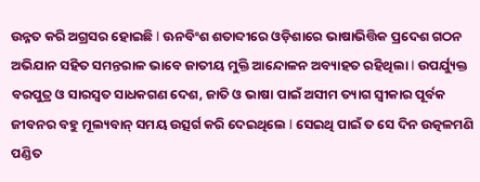ଉନ୍ନତ କରି ଅଗ୍ରସର ହୋଇଛି l ଊନବିଂଶ ଶତାବ୍ଦୀରେ ଓଡ଼ିଶାରେ ଭାଷାଭିତ୍ତିକ ପ୍ରଦେଶ ଗଠନ ଅଭିଯାନ ସହିତ ସମନ୍ତରାଳ ଭାବେ ଜାତୀୟ ମୁକ୍ତି ଆନ୍ଦୋଳନ ଅବ୍ୟାହତ ରହିଥିଲା l ଉପର୍ଯ୍ୟୁକ୍ତ ବରପୁତ୍ର ଓ ସାରସ୍ୱତ ସାଧକଗଣ ଦେଶ, ଜାତି ଓ ଭାଷା ପାଇଁ ଅସୀମ ତ୍ୟାଗ ସ୍ଵୀକାର ପୂର୍ବକ ଜୀବନର ବହୁ ମୂଲ୍ୟବାନ୍ ସମୟ ଉତ୍ସର୍ଗ କରି ଦେଇଥିଲେ l ସେଇଥି ପାଇଁ ତ ସେ ଦିନ ଉତ୍କଳମଣି ପଣ୍ଡିତ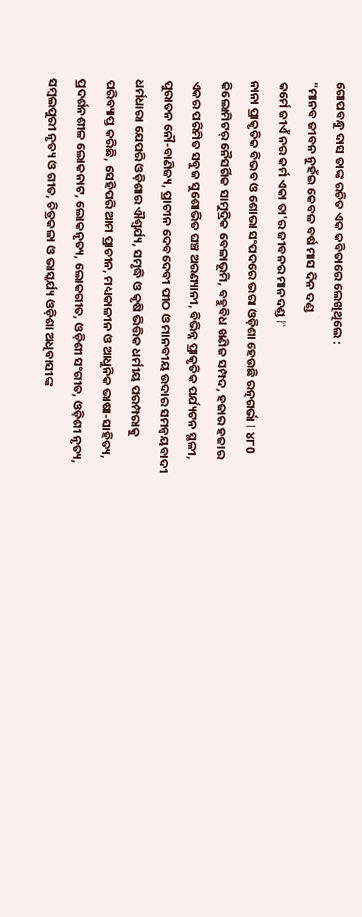ଗୋପବନ୍ଧୁ ଦାସ ତାଙ୍କ ରଚିତ ଏକ କବିତାରେ ଲେଖିଥିଲେ :
"ମାନବ ଜୀବନ ନୁହଁଇ କେବଳ ବର୍ଷ ମାସ ଦିନ ଦଣ୍ଡ
କର୍ମେ ଜୀଏଁ ନର କର୍ମ ଏକା ତା'ର ଜୀବନର ମାନଦଣ୍ଡ l"
ନାନା ପ୍ରାକୃତିକ ବିଭବ ଓ ଶୋଭା ସଂପଦରେ ଭରା ଓଡ଼ିଶା ହେଉଛି ରତ୍ନଗର୍ଭା l ୪୮0 କିଲୋମିଟର୍ ନୈସର୍ଗିକ ସାମୁଦ୍ରିକ ବେଳାଭୂମି, ବହୁବିଧ ଖଣିଜ ସମ୍ପଦ, ହଜାର ହଜାର ଏକର ପରିମିତ ସବୁଜ ସୁଶୋଭିତ ଘଞ୍ଚ ଅରଣ୍ୟାନୀ, ବିଭିନ୍ନ ପ୍ରାକୃତିକ ପର୍ଯ୍ୟଟନ ସ୍ଥଳୀ, ପୁରାତନ ନୌ-ବାଣିଜ୍ୟ, ପ୍ରାଚୀନ ଦେବଦେବୀ ପୀଠ ଓ ମାନବୀୟ ଉଦାର ସମନ୍ୱୟବାଦୀ ଧର୍ମଧାରା ଯେପରି ଓଡ଼ିଶାର ଐଶ୍ୱର୍ଯ୍ୟ, ସମୃଦ୍ଧି ଓ କୃଷି ଭିତ୍ତିକ ଧର୍ମୀୟ ପରମ୍ପରାକୁ ପରିବ୍ୟାପ୍ତ କରିଛି, ସେହିପରି ଆମ ପ୍ରାଚୀନ, ମଧ୍ୟକାଳୀନ ଓ ଆଧୁନିକ ଭାଷା-ସାହିତ୍ୟ, ପ୍ରଦର୍ଶନଶୀଳ ଲୋକନାଟ, ଲୋକନୃତ୍ୟ, ଲୋକଗୀତ, ଓଡ଼ିଶୀ ସଂଗୀତ, ଓଡ଼ିଶୀ ନୃତ୍ୟ, ସମ୍ବଲପୁରୀ ନୃତ୍ୟ ଓ ଗୀତ, ଚିତ୍ରକଳା ଓ ଭାସ୍କର୍ଯ୍ୟ ଓଡ଼ିଶା ଅଧିବାସୀଙ୍କ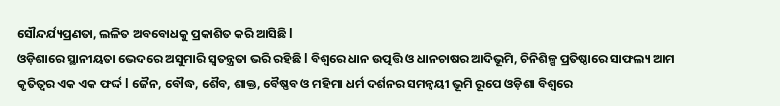ସୌନ୍ଦର୍ଯ୍ୟପ୍ରଣତା, ଲଳିତ ଅବବୋଧକୁ ପ୍ରକାଶିତ କରି ଆସିଛି l
ଓଡ଼ିଶାରେ ସ୍ଥାନୀୟତା ଭେଦରେ ଅସୁମାରି ସ୍ୱତନ୍ତ୍ରତା ଭରି ରହିଛି l ବିଶ୍ୱରେ ଧାନ ଉତ୍ପତ୍ତି ଓ ଧାନଚାଷର ଆଦିଭୂମି, ଚିନିଶିଳ୍ପ ପ୍ରତିଷ୍ଠାରେ ସାଫଲ୍ୟ ଆମ କୃତିତ୍ୱର ଏକ ଏକ ଫର୍ଦ୍ଦ l ଜୈନ, ବୌଦ୍ଧ, ଶୈବ, ଶାକ୍ତ, ବୈଷ୍ଣବ ଓ ମହିମା ଧର୍ମ ଦର୍ଶନର ସମନ୍ୱୟୀ ଭୂମି ରୂପେ ଓଡ଼ିଶା ବିଶ୍ୱରେ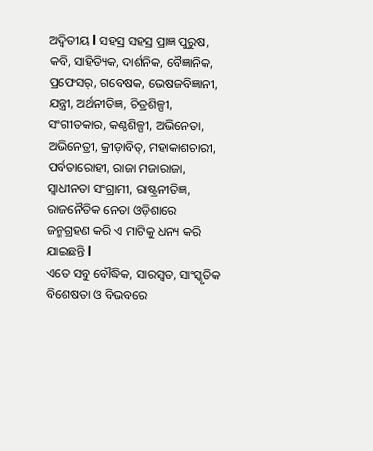ଅଦ୍ଵିତୀୟ l ସହସ୍ର ସହସ୍ର ପ୍ରାଜ୍ଞ ପୁରୁଷ, କବି, ସାହିତ୍ୟିକ, ଦାର୍ଶନିକ, ବୈଜ୍ଞାନିକ, ପ୍ରଫେସର୍, ଗବେଷକ, ଭେଷଜବିଜ୍ଞାନୀ, ଯନ୍ତ୍ରୀ, ଅର୍ଥନୀତିଜ୍ଞ, ଚିତ୍ରଶିଳ୍ପୀ, ସଂଗୀତକାର, କଣ୍ଠଶିଳ୍ପୀ, ଅଭିନେତା, ଅଭିନେତ୍ରୀ, କ୍ରୀଡ଼ାବିତ୍, ମହାକାଶଚାରୀ, ପର୍ବତାରୋହୀ, ରାଜା ମଜାରାଜା, ସ୍ୱାଧୀନତା ସଂଗ୍ରାମୀ, ରାଷ୍ଟ୍ରନୀତିଜ୍ଞ, ରାଜନୈତିକ ନେତା ଓଡ଼ିଶାରେ ଜନ୍ମଗ୍ରହଣ କରି ଏ ମାଟିକୁ ଧନ୍ୟ କରି ଯାଇଛନ୍ତି l
ଏତେ ସବୁ ବୌଦ୍ଧିକ, ସାରସ୍ୱତ, ସାଂସ୍କୃତିକ ବିଶେଷତା ଓ ବିଭବରେ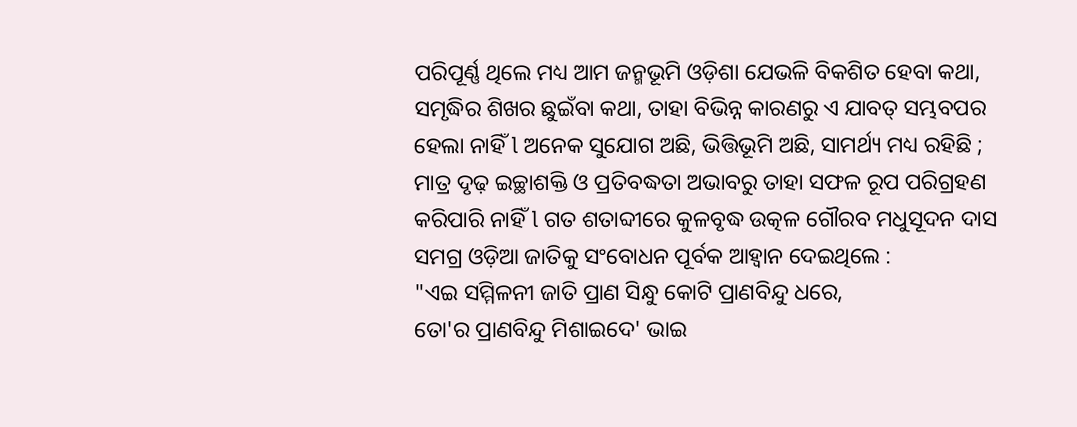ପରିପୂର୍ଣ୍ଣ ଥିଲେ ମଧ୍ୟ ଆମ ଜନ୍ମଭୂମି ଓଡ଼ିଶା ଯେଭଳି ବିକଶିତ ହେବା କଥା, ସମୃଦ୍ଧିର ଶିଖର ଛୁଇଁବା କଥା, ତାହା ବିଭିନ୍ନ କାରଣରୁ ଏ ଯାବତ୍ ସମ୍ଭବପର ହେଲା ନାହିଁ l ଅନେକ ସୁଯୋଗ ଅଛି, ଭିତ୍ତିଭୂମି ଅଛି, ସାମର୍ଥ୍ୟ ମଧ୍ୟ ରହିଛି ; ମାତ୍ର ଦୃଢ଼ ଇଚ୍ଛାଶକ୍ତି ଓ ପ୍ରତିବଦ୍ଧତା ଅଭାବରୁ ତାହା ସଫଳ ରୂପ ପରିଗ୍ରହଣ କରିପାରି ନାହିଁ l ଗତ ଶତାବ୍ଦୀରେ କୁଳବୃଦ୍ଧ ଉତ୍କଳ ଗୌରବ ମଧୁସୂଦନ ଦାସ ସମଗ୍ର ଓଡ଼ିଆ ଜାତିକୁ ସଂବୋଧନ ପୂର୍ବକ ଆହ୍ୱାନ ଦେଇଥିଲେ :
"ଏଇ ସମ୍ମିଳନୀ ଜାତି ପ୍ରାଣ ସିନ୍ଧୁ କୋଟି ପ୍ରାଣବିନ୍ଦୁ ଧରେ,
ତୋ'ର ପ୍ରାଣବିନ୍ଦୁ ମିଶାଇଦେ' ଭାଇ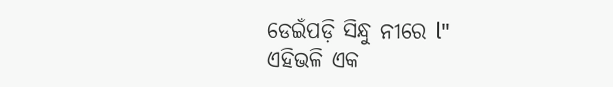ଡେଇଁପଡ଼ି ସିନ୍ଧୁ ନୀରେ l"
ଏହିଭଳି ଏକ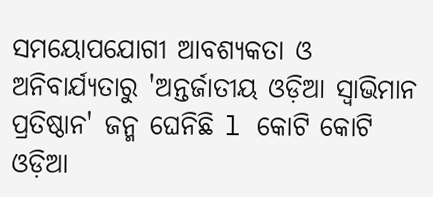ସମୟୋପଯୋଗୀ ଆବଶ୍ୟକତା ଓ ଅନିବାର୍ଯ୍ୟତାରୁ 'ଅନ୍ତର୍ଜାତୀୟ ଓଡ଼ିଆ ସ୍ୱାଭିମାନ ପ୍ରତିଷ୍ଠାନ' ଜନ୍ମ ଘେନିଛି l କୋଟି କୋଟି ଓଡ଼ିଆ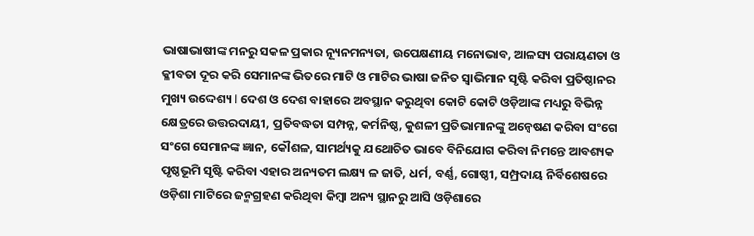ଭାଷାଭାଷୀଙ୍କ ମନରୁ ସକଳ ପ୍ରକାର ନ୍ୟୂନମନ୍ୟତା, ଉପେକ୍ଷଣୀୟ ମନୋଭାବ, ଆଳସ୍ୟ ପରାୟଣତା ଓ କ୍ଳୀବତା ଦୂର କରି ସେମାନଙ୍କ ଭିତରେ ମାଟି ଓ ମାଟିର ଭାଷା ଜନିତ ସ୍ୱାଭିମାନ ସୃଷ୍ଟି କରିବା ପ୍ରତିଷ୍ଠାନର ମୁଖ୍ୟ ଉଦ୍ଦେଶ୍ୟ l ଦେଶ ଓ ଦେଶ ବାହାରେ ଅବସ୍ଥାନ କରୁଥିବା କୋଟି କୋଟି ଓଡ଼ିଆଙ୍କ ମଧ୍ୟରୁ ବିଭିନ୍ନ କ୍ଷେତ୍ରରେ ଉତ୍ତରଦାୟୀ, ପ୍ରତିବଦ୍ଧତା ସମ୍ପନ୍ନ, କର୍ମନିଷ୍ଠ, କୁଶଳୀ ପ୍ରତିଭାମାନଙ୍କୁ ଅନ୍ବେଷଣ କରିବା ସଂଗେ ସଂଗେ ସେମାନଙ୍କ ଜ୍ଞାନ, କୌଶଳ, ସାମର୍ଥ୍ୟକୁ ଯଥୋଚିତ ଭାବେ ବିନିଯୋଗ କରିବା ନିମନ୍ତେ ଆବଶ୍ୟକ ପୃଷ୍ଠଭୂମି ସୃଷ୍ଟି କରିବା ଏହାର ଅନ୍ୟତମ ଲକ୍ଷ୍ୟ ଳ ଜାତି, ଧର୍ମ, ବର୍ଣ୍ଣ, ଗୋଷ୍ଠୀ, ସମ୍ପ୍ରଦାୟ ନିର୍ବିଶେଷରେ ଓଡ଼ିଶା ମାଟିରେ ଜନ୍ମଗ୍ରହଣ କରିଥିବା କିମ୍ବା ଅନ୍ୟ ସ୍ଥାନରୁ ଆସି ଓଡ଼ିଶାରେ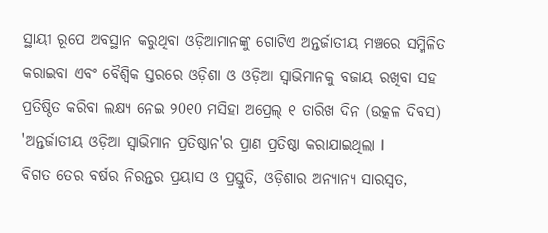ସ୍ଥାୟୀ ରୂପେ ଅବସ୍ଥାନ କରୁଥିବା ଓଡ଼ିଆମାନଙ୍କୁ ଗୋଟିଏ ଅନ୍ତର୍ଜାତୀୟ ମଞ୍ଚରେ ସମ୍ମିଳିତ କରାଇବା ଏବଂ ବୈଶ୍ଵିକ ସ୍ତରରେ ଓଡ଼ିଶା ଓ ଓଡ଼ିଆ ସ୍ୱାଭିମାନକୁ ବଜାୟ ରଖିବା ସହ ପ୍ରତିଷ୍ଠିତ କରିବା ଲକ୍ଷ୍ୟ ନେଇ ୨0୧0 ମସିହା ଅପ୍ରେଲ୍ ୧ ତାରିଖ ଦିନ (ଉତ୍କଳ ଦିବସ) 'ଅନ୍ତର୍ଜାତୀୟ ଓଡ଼ିଆ ସ୍ୱାଭିମାନ ପ୍ରତିଷ୍ଠାନ'ର ପ୍ରାଣ ପ୍ରତିଷ୍ଠା କରାଯାଇଥିଲା l
ବିଗତ ତେର ବର୍ଷର ନିରନ୍ତର ପ୍ରୟାସ ଓ ପ୍ରସ୍ତୁତି, ଓଡ଼ିଶାର ଅନ୍ୟାନ୍ୟ ସାରସ୍ୱତ,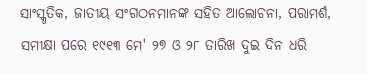ସାଂସ୍କୃତିକ, ଜାତୀୟ ସଂଗଠନମାନଙ୍କ ସହିତ ଆଲୋଚନା, ପରାମର୍ଶ, ସମୀକ୍ଷା ପରେ ୧୯୧୩ ମେ' ୨୭ ଓ ୨୮ ତାରିଖ ଦୁଇ ଦିନ ଧରି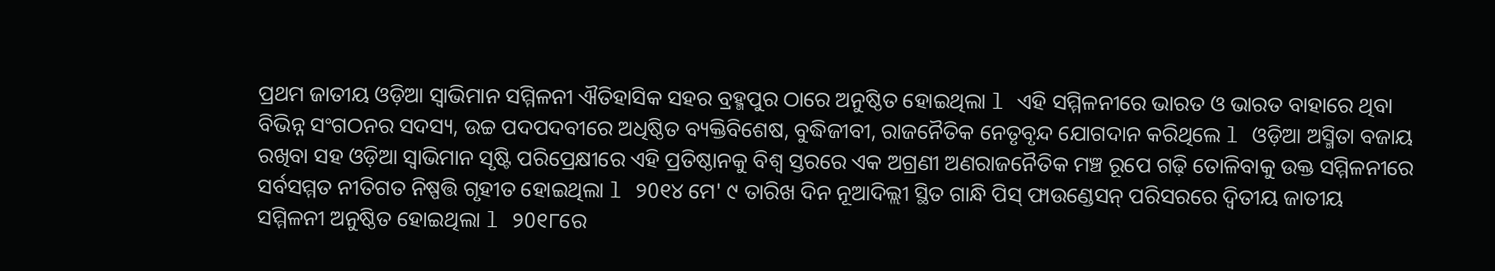ପ୍ରଥମ ଜାତୀୟ ଓଡ଼ିଆ ସ୍ୱାଭିମାନ ସମ୍ମିଳନୀ ଐତିହାସିକ ସହର ବ୍ରହ୍ମପୁର ଠାରେ ଅନୁଷ୍ଠିତ ହୋଇଥିଲା l ଏହି ସମ୍ମିଳନୀରେ ଭାରତ ଓ ଭାରତ ବାହାରେ ଥିବା ବିଭିନ୍ନ ସଂଗଠନର ସଦସ୍ୟ, ଉଚ୍ଚ ପଦପଦବୀରେ ଅଧିଷ୍ଠିତ ବ୍ୟକ୍ତିବିଶେଷ, ବୁଦ୍ଧିଜୀବୀ, ରାଜନୈତିକ ନେତୃବୃନ୍ଦ ଯୋଗଦାନ କରିଥିଲେ l ଓଡ଼ିଆ ଅସ୍ମିତା ବଜାୟ ରଖିବା ସହ ଓଡ଼ିଆ ସ୍ୱାଭିମାନ ସୃଷ୍ଟି ପରିପ୍ରେକ୍ଷୀରେ ଏହି ପ୍ରତିଷ୍ଠାନକୁ ବିଶ୍ୱ ସ୍ତରରେ ଏକ ଅଗ୍ରଣୀ ଅଣରାଜନୈତିକ ମଞ୍ଚ ରୂପେ ଗଢ଼ି ତୋଳିବାକୁ ଉକ୍ତ ସମ୍ମିଳନୀରେ ସର୍ବସମ୍ମତ ନୀତିଗତ ନିଷ୍ପତ୍ତି ଗୃହୀତ ହୋଇଥିଲା l ୨0୧୪ ମେ' ୯ ତାରିଖ ଦିନ ନୂଆଦିଲ୍ଲୀ ସ୍ଥିତ ଗାନ୍ଧି ପିସ୍ ଫାଉଣ୍ଡେସନ୍ ପରିସରରେ ଦ୍ଵିତୀୟ ଜାତୀୟ ସମ୍ମିଳନୀ ଅନୁଷ୍ଠିତ ହୋଇଥିଲା l ୨0୧୮ରେ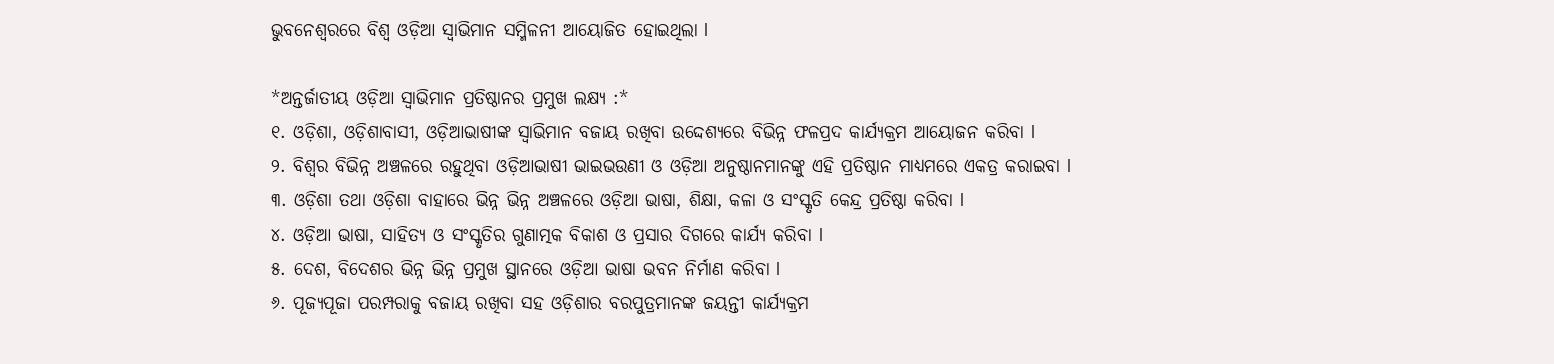ଭୁବନେଶ୍ୱରରେ ବିଶ୍ୱ ଓଡ଼ିଆ ସ୍ୱାଭିମାନ ସମ୍ମିଳନୀ ଆୟୋଜିତ ହୋଇଥିଲା l

*ଅନ୍ତର୍ଜାତୀୟ ଓଡ଼ିଆ ସ୍ୱାଭିମାନ ପ୍ରତିଷ୍ଠାନର ପ୍ରମୁଖ ଲକ୍ଷ୍ୟ :*
୧. ଓଡ଼ିଶା, ଓଡ଼ିଶାବାସୀ, ଓଡ଼ିଆଭାଷୀଙ୍କ ସ୍ୱାଭିମାନ ବଜାୟ ରଖିବା ଉଦ୍ଦେଶ୍ୟରେ ବିଭିନ୍ନ ଫଳପ୍ରଦ କାର୍ଯ୍ୟକ୍ରମ ଆୟୋଜନ କରିବା l
୨. ବିଶ୍ୱର ବିଭିନ୍ନ ଅଞ୍ଚଳରେ ରହୁଥିବା ଓଡ଼ିଆଭାଷୀ ଭାଇଭଉଣୀ ଓ ଓଡ଼ିଆ ଅନୁଷ୍ଠାନମାନଙ୍କୁ ଏହି ପ୍ରତିଷ୍ଠାନ ମାଧ୍ୟମରେ ଏକତ୍ର କରାଇବା l
୩. ଓଡ଼ିଶା ତଥା ଓଡ଼ିଶା ବାହାରେ ଭିନ୍ନ ଭିନ୍ନ ଅଞ୍ଚଳରେ ଓଡ଼ିଆ ଭାଷା, ଶିକ୍ଷା, କଳା ଓ ସଂସ୍କୃତି କେନ୍ଦ୍ର ପ୍ରତିଷ୍ଠା କରିବା l
୪. ଓଡ଼ିଆ ଭାଷା, ସାହିତ୍ୟ ଓ ସଂସ୍କୃତିର ଗୁଣାତ୍ମକ ବିକାଶ ଓ ପ୍ରସାର ଦିଗରେ କାର୍ଯ୍ୟ କରିବା l
୫. ଦେଶ, ବିଦେଶର ଭିନ୍ନ ଭିନ୍ନ ପ୍ରମୁଖ ସ୍ଥାନରେ ଓଡ଼ିଆ ଭାଷା ଭବନ ନିର୍ମାଣ କରିବା l
୬. ପୂଜ୍ୟପୂଜା ପରମ୍ପରାକୁ ବଜାୟ ରଖିବା ସହ ଓଡ଼ିଶାର ବରପୁତ୍ରମାନଙ୍କ ଜୟନ୍ତୀ କାର୍ଯ୍ୟକ୍ରମ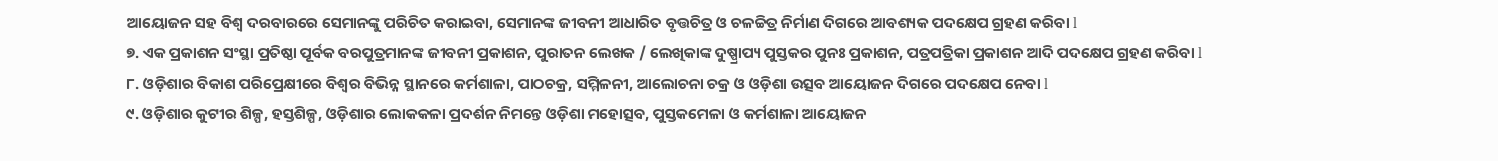ଆୟୋଜନ ସହ ବିଶ୍ୱ ଦରବାରରେ ସେମାନଙ୍କୁ ପରିଚିତ କରାଇବା, ସେମାନଙ୍କ ଜୀବନୀ ଆଧାରିତ ବୃତ୍ତଚିତ୍ର ଓ ଚଳଚ୍ଚିତ୍ର ନିର୍ମାଣ ଦିଗରେ ଆବଶ୍ୟକ ପଦକ୍ଷେପ ଗ୍ରହଣ କରିବା l
୭. ଏକ ପ୍ରକାଶନ ସଂସ୍ଥା ପ୍ରତିଷ୍ଠା ପୂର୍ବକ ବରପୁତ୍ରମାନଙ୍କ ଜୀବନୀ ପ୍ରକାଶନ, ପୁରାତନ ଲେଖକ / ଲେଖିକାଙ୍କ ଦୁଷ୍ପ୍ରାପ୍ୟ ପୁସ୍ତକର ପୁନଃ ପ୍ରକାଶନ, ପତ୍ରପତ୍ରିକା ପ୍ରକାଶନ ଆଦି ପଦକ୍ଷେପ ଗ୍ରହଣ କରିବା l
୮. ଓଡ଼ିଶାର ବିକାଶ ପରିପ୍ରେକ୍ଷୀରେ ବିଶ୍ୱର ବିଭିନ୍ନ ସ୍ଥାନରେ କର୍ମଶାଳା, ପାଠଚକ୍ର, ସମ୍ମିଳନୀ, ଆଲୋଚନା ଚକ୍ର ଓ ଓଡ଼ିଶା ଉତ୍ସବ ଆୟୋଜନ ଦିଗରେ ପଦକ୍ଷେପ ନେବା l
୯. ଓଡ଼ିଶାର କୁଟୀର ଶିଳ୍ପ, ହସ୍ତଶିଳ୍ପ, ଓଡ଼ିଶାର ଲୋକକଳା ପ୍ରଦର୍ଶନ ନିମନ୍ତେ ଓଡ଼ିଶା ମହୋତ୍ସବ, ପୁସ୍ତକମେଳା ଓ କର୍ମଶାଳା ଆୟୋଜନ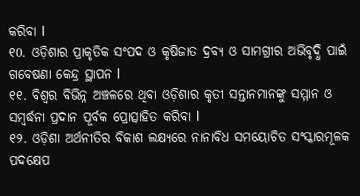କରିବା l
୧0. ଓଡ଼ିଶାର ପ୍ରାକୃତିକ ସଂପଦ ଓ କୃଷିଜାତ ଦ୍ରବ୍ୟ ଓ ସାମଗ୍ରୀର ଅଭିବୃଦ୍ଧି ପାଇଁ ଗବେଷଣା କେନ୍ଦ୍ର ସ୍ଥାପନ l
୧୧. ବିଶ୍ୱର ବିଭିନ୍ନ ଅଞ୍ଚଳରେ ଥିବା ଓଡ଼ିଶାର କୃତୀ ସନ୍ତାନମାନଙ୍କୁ ସମ୍ମାନ ଓ ସମ୍ବର୍ଦ୍ଧନା ପ୍ରଦାନ ପୂର୍ବକ ପ୍ରୋତ୍ସାହିତ କରିବା l
୧୨. ଓଡ଼ିଶା ଅର୍ଥନୀତିର ବିକାଶ ଲକ୍ଷ୍ୟରେ ନାନାବିଧ ସମୟୋଚିତ ସଂସ୍କାରମୂଳକ ପଦକ୍ଷେପ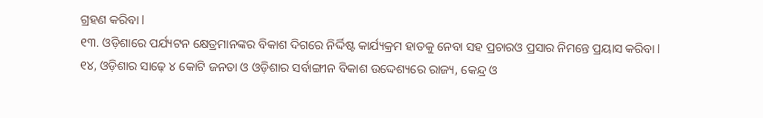ଗ୍ରହଣ କରିବା l
୧୩. ଓଡ଼ିଶାରେ ପର୍ଯ୍ୟଟନ କ୍ଷେତ୍ରମାନଙ୍କର ବିକାଶ ଦିଗରେ ନିର୍ଦ୍ଦିଷ୍ଟ କାର୍ଯ୍ୟକ୍ରମ ହାତକୁ ନେବା ସହ ପ୍ରଚାରଓ ପ୍ରସାର ନିମନ୍ତେ ପ୍ରୟାସ କରିବା l
୧୪, ଓଡ଼ିଶାର ସାଢ଼େ ୪ କୋଟି ଜନତା ଓ ଓଡ଼ିଶାର ସର୍ବାଙ୍ଗୀନ ବିକାଶ ଉଦ୍ଦେଶ୍ୟରେ ରାଜ୍ୟ, କେନ୍ଦ୍ର ଓ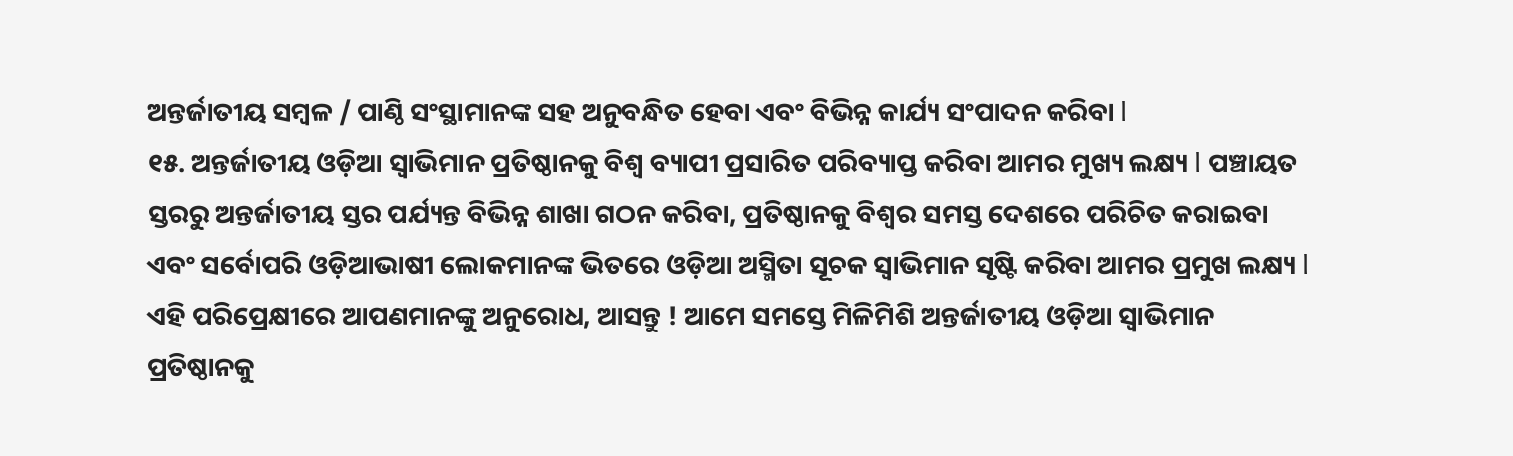ଅନ୍ତର୍ଜାତୀୟ ସମ୍ବଳ / ପାଣ୍ଠି ସଂସ୍ଥାମାନଙ୍କ ସହ ଅନୁବନ୍ଧିତ ହେବା ଏବଂ ବିଭିନ୍ନ କାର୍ଯ୍ୟ ସଂପାଦନ କରିବା l
୧୫. ଅନ୍ତର୍ଜାତୀୟ ଓଡ଼ିଆ ସ୍ୱାଭିମାନ ପ୍ରତିଷ୍ଠାନକୁ ବିଶ୍ୱ ବ୍ୟାପୀ ପ୍ରସାରିତ ପରିବ୍ୟାପ୍ତ କରିବା ଆମର ମୁଖ୍ୟ ଲକ୍ଷ୍ୟ l ପଞ୍ଚାୟତ ସ୍ତରରୁ ଅନ୍ତର୍ଜାତୀୟ ସ୍ତର ପର୍ଯ୍ୟନ୍ତ ବିଭିନ୍ନ ଶାଖା ଗଠନ କରିବା, ପ୍ରତିଷ୍ଠାନକୁ ବିଶ୍ୱର ସମସ୍ତ ଦେଶରେ ପରିଚିତ କରାଇବା ଏବଂ ସର୍ବୋପରି ଓଡ଼ିଆଭାଷୀ ଲୋକମାନଙ୍କ ଭିତରେ ଓଡ଼ିଆ ଅସ୍ମିତା ସୂଚକ ସ୍ୱାଭିମାନ ସୃଷ୍ଟି କରିବା ଆମର ପ୍ରମୁଖ ଲକ୍ଷ୍ୟ l
ଏହି ପରିପ୍ରେକ୍ଷୀରେ ଆପଣମାନଙ୍କୁ ଅନୁରୋଧ, ଆସନ୍ତୁ ! ଆମେ ସମସ୍ତେ ମିଳିମିଶି ଅନ୍ତର୍ଜାତୀୟ ଓଡ଼ିଆ ସ୍ୱାଭିମାନ ପ୍ରତିଷ୍ଠାନକୁ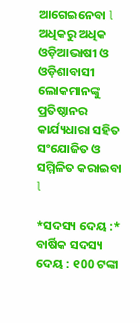ଆଗେଇନେବା l ଅଧିକରୁ ଅଧିକ ଓଡ଼ିଆଭାଷୀ ଓ ଓଡ଼ିଶାବାସୀ ଲୋକମାନଙ୍କୁ ପ୍ରତିଷ୍ଠାନର କାର୍ଯ୍ୟଧାରା ସହିତ ସଂଯୋଜିତ ଓ ସମ୍ମିଳିତ କରାଇବା l

*ସଦସ୍ୟ ଦେୟ :*
ବାର୍ଷିକ ସଦସ୍ୟ ଦେୟ : ୧00 ଟଙ୍କା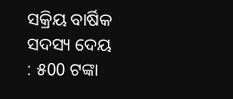ସକ୍ରିୟ ବାର୍ଷିକ ସଦସ୍ୟ ଦେୟ : ୫00 ଟଙ୍କା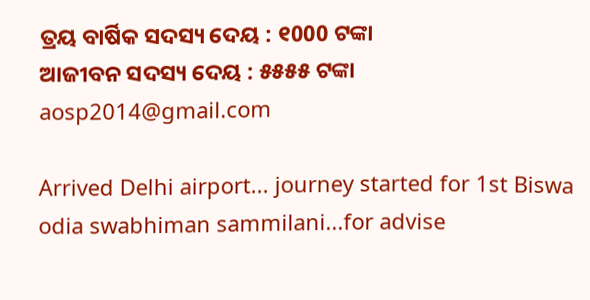ତ୍ରୟ ବାର୍ଷିକ ସଦସ୍ୟ ଦେୟ : ୧000 ଟଙ୍କା
ଆଜୀବନ ସଦସ୍ୟ ଦେୟ : ୫୫୫୫ ଟଙ୍କା
aosp2014@gmail.com

Arrived Delhi airport... journey started for 1st Biswa odia swabhiman sammilani...for advise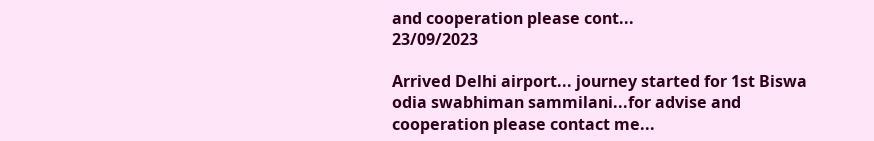and cooperation please cont...
23/09/2023

Arrived Delhi airport... journey started for 1st Biswa odia swabhiman sammilani...for advise and cooperation please contact me...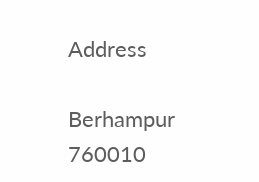Address

Berhampur
760010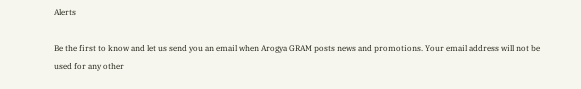Alerts

Be the first to know and let us send you an email when Arogya GRAM posts news and promotions. Your email address will not be used for any other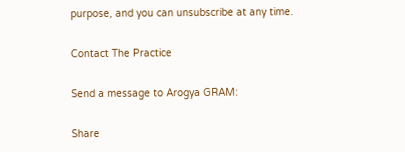purpose, and you can unsubscribe at any time.

Contact The Practice

Send a message to Arogya GRAM:

Share